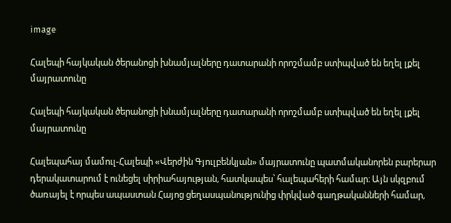image

Հալեպի հայկական ծերանոցի խնամյալները դատարանի որոշմամբ ստիպված են եղել լքել մայրատունը

Հալեպի հայկական ծերանոցի խնամյալները դատարանի որոշմամբ ստիպված են եղել լքել  մայրատունը

Հալեպահայ մամուլ-Հալեպի «Վերժին Գյուլբենկյան» մայրատունը պատմականորեն բարերար դերակատարում է ունեցել սիրիահայության, հատկապես՝ հալեպահերի համար։ Այն սկզբում ծառայել է որպես ապաստան Հայոց ցեղասպանությունից փրկված գաղթականների համար,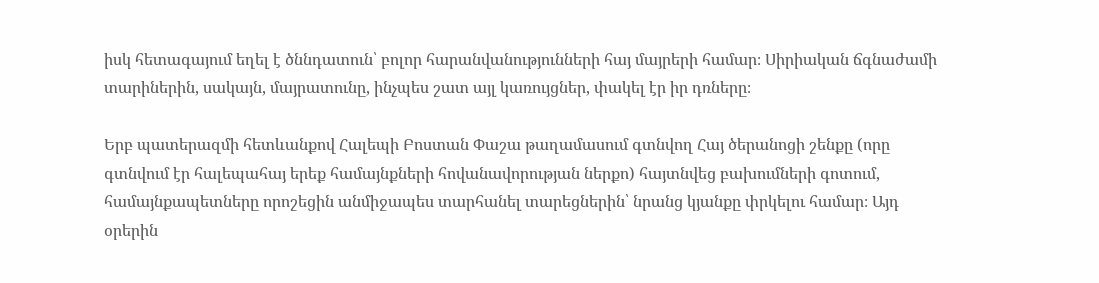իսկ հետագայում եղել է ծննդատուն՝ բոլոր հարանվանությունների հայ մայրերի համար։ Սիրիական ճգնաժամի տարիներին, սակայն, մայրատունը, ինչպես շատ այլ կառույցներ, փակել էր իր դռները։

Երբ պատերազմի հետևանքով Հալեպի Բոստան Փաշա թաղամասում գտնվող Հայ ծերանոցի շենքը (որը գտնվում էր հալեպահայ երեք համայնքների հովանավորության ներքո) հայտնվեց բախումների գոտում, համայնքապետները որոշեցին անմիջապես տարհանել տարեցներին՝ նրանց կյանքը փրկելու համար։ Այդ օրերին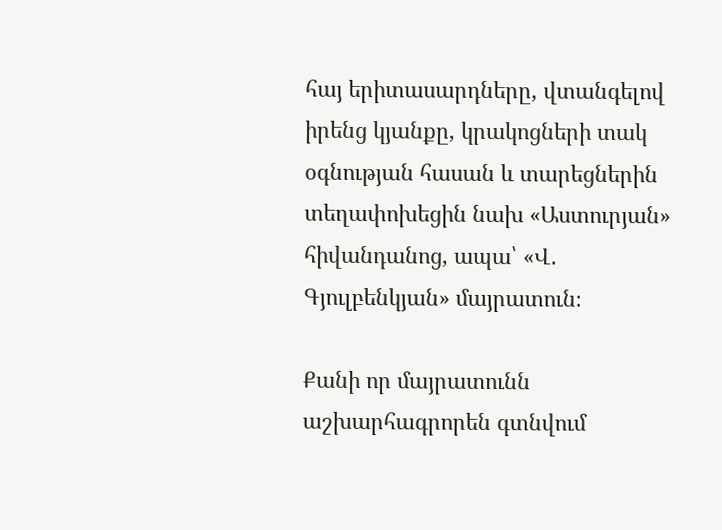հայ երիտասարդները, վտանգելով իրենց կյանքը, կրակոցների տակ օգնության հասան և տարեցներին տեղափոխեցին նախ «Աստուրյան» հիվանդանոց, ապա՝ «Վ․ Գյուլբենկյան» մայրատուն։

Քանի որ մայրատունն աշխարհագրորեն գտնվում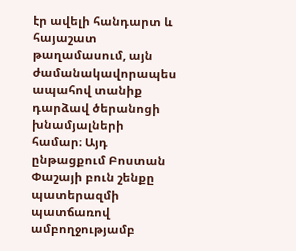էր ավելի հանդարտ և հայաշատ թաղամասում, այն ժամանակավորապես ապահով տանիք դարձավ ծերանոցի խնամյալների համար։ Այդ ընթացքում Բոստան Փաշայի բուն շենքը պատերազմի պատճառով ամբողջությամբ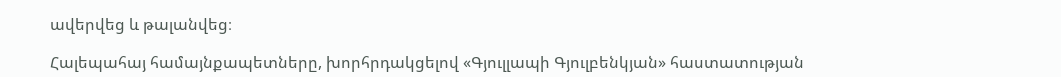ավերվեց և թալանվեց։

Հալեպահայ համայնքապետները, խորհրդակցելով «Գյուլլապի Գյուլբենկյան» հաստատության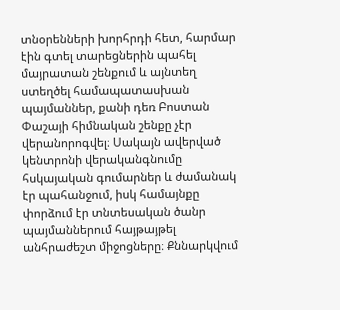տնօրենների խորհրդի հետ, հարմար էին գտել տարեցներին պահել մայրատան շենքում և այնտեղ ստեղծել համապատասխան պայմաններ, քանի դեռ Բոստան Փաշայի հիմնական շենքը չէր վերանորոգվել։ Սակայն ավերված կենտրոնի վերականգնումը հսկայական գումարներ և ժամանակ էր պահանջում, իսկ համայնքը փորձում էր տնտեսական ծանր պայմաններում հայթայթել անհրաժեշտ միջոցները։ Քննարկվում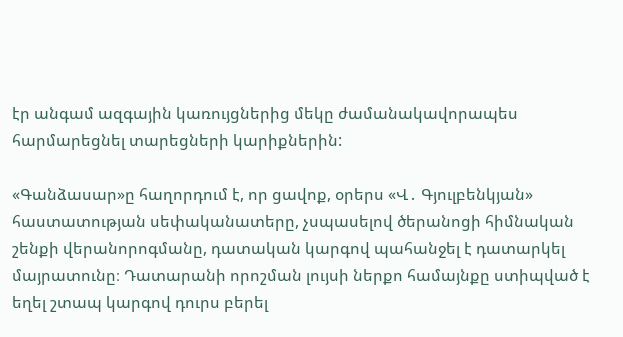էր անգամ ազգային կառույցներից մեկը ժամանակավորապես հարմարեցնել տարեցների կարիքներին:

«Գանձասար»ը հաղորդում է, որ ցավոք, օրերս «Վ․ Գյուլբենկյան» հաստատության սեփականատերը, չսպասելով ծերանոցի հիմնական շենքի վերանորոգմանը, դատական կարգով պահանջել է դատարկել մայրատունը։ Դատարանի որոշման լույսի ներքո համայնքը ստիպված է եղել շտապ կարգով դուրս բերել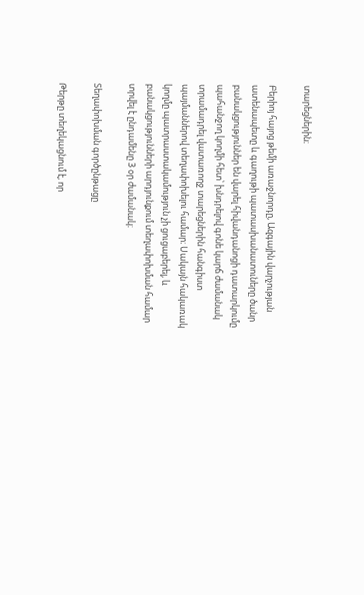տարեցներին։

Բերիոյ հայոց թեմի առաջնորդը, Ազգային վարչության ատենապետը և գաղութի պատասխանատուները ծանր բանակցություններ են վարել հիվանդանոցի դատարկումը պահանջող կողմի հետ՝ խնդրելով գոնե կարճ ժամանակ տրամադրել վատառողջ տարեցներին հանգիստ պայմաններով տեղափոխելու համար։ Սակայն հակառակ կողմը պատրաստակամություն չի ցուցաբերել, և բանակցությունների արդյունքում տեղափոխման համար տրվել է ընդամենը 3 օր ժամանակ։

Տեղափոխման գործընթացը

Թերթը տեղեկացնում է, որ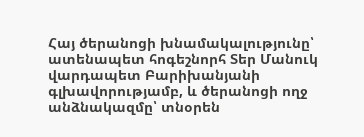Հայ ծերանոցի խնամակալությունը՝ ատենապետ հոգեշնորհ Տեր Մանուկ վարդապետ Բարիխանյանի գլխավորությամբ, և ծերանոցի ողջ անձնակազմը՝ տնօրեն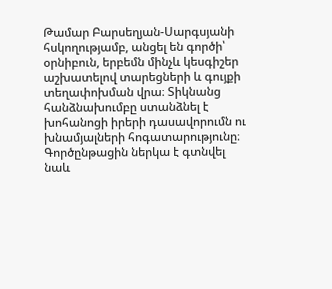Թամար Բարսեղյան-Սարգսյանի հսկողությամբ, անցել են գործի՝ օրնիբուն, երբեմն մինչև կեսգիշեր աշխատելով տարեցների և գույքի տեղափոխման վրա։ Տիկնանց հանձնախումբը ստանձնել է խոհանոցի իրերի դասավորումն ու խնամյալների հոգատարությունը։ Գործընթացին ներկա է գտնվել նաև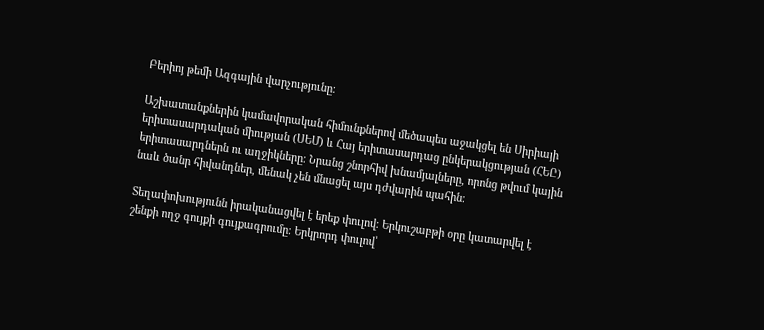Բերիոյ թեմի Ազգային վարչությունը։

Աշխատանքներին կամավորական հիմունքներով մեծապես աջակցել են Սիրիայի երիտասարդական միության (ՍԵՄ) և Հայ երիտասարդաց ընկերակցության (ՀԵԸ) երիտասարդներն ու աղջիկները։ Նրանց շնորհիվ խնամյալները, որոնց թվում կային նաև ծանր հիվանդներ, մենակ չեն մնացել այս դժվարին պահին։

Տեղափոխությունն իրականացվել է երեք փուլով։ Երկուշաբթի օրը կատարվել է շենքի ողջ գույքի գույքագրումը։ Երկրորդ փուլով՝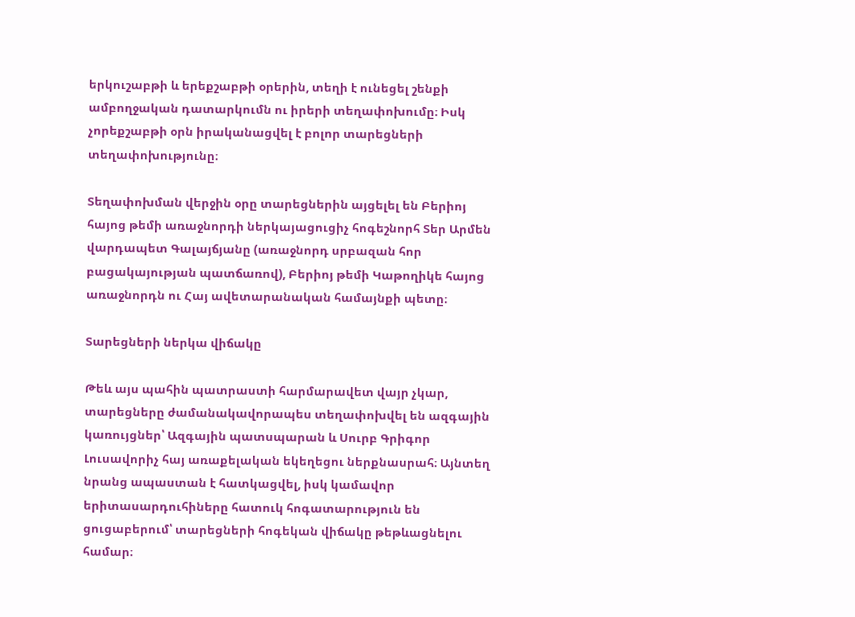երկուշաբթի և երեքշաբթի օրերին, տեղի է ունեցել շենքի ամբողջական դատարկումն ու իրերի տեղափոխումը։ Իսկ չորեքշաբթի օրն իրականացվել է բոլոր տարեցների տեղափոխությունը։

Տեղափոխման վերջին օրը տարեցներին այցելել են Բերիոյ հայոց թեմի առաջնորդի ներկայացուցիչ հոգեշնորհ Տեր Արմեն վարդապետ Գալայճյանը (առաջնորդ սրբազան հոր բացակայության պատճառով), Բերիոյ թեմի Կաթողիկե հայոց առաջնորդն ու Հայ ավետարանական համայնքի պետը։

Տարեցների ներկա վիճակը

Թեև այս պահին պատրաստի հարմարավետ վայր չկար, տարեցները ժամանակավորապես տեղափոխվել են ազգային կառույցներ՝ Ազգային պատսպարան և Սուրբ Գրիգոր Լուսավորիչ հայ առաքելական եկեղեցու ներքնասրահ։ Այնտեղ նրանց ապաստան է հատկացվել, իսկ կամավոր երիտասարդուհիները հատուկ հոգատարություն են ցուցաբերում՝ տարեցների հոգեկան վիճակը թեթևացնելու համար։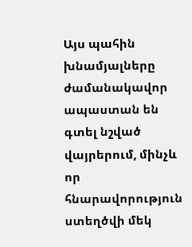Այս պահին խնամյալները ժամանակավոր ապաստան են գտել նշված վայրերում, մինչև որ հնարավորություն ստեղծվի մեկ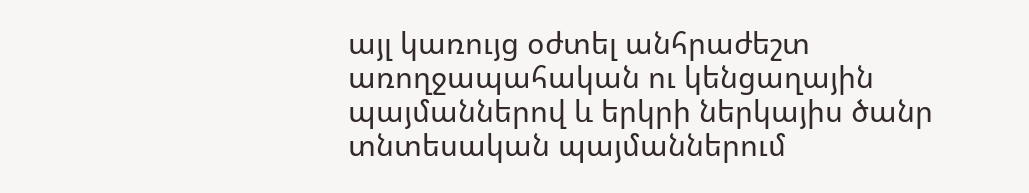այլ կառույց օժտել անհրաժեշտ առողջապահական ու կենցաղային պայմաններով և երկրի ներկայիս ծանր տնտեսական պայմաններում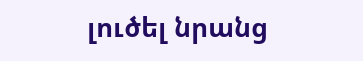լուծել նրանց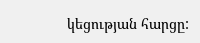կեցության հարցը: